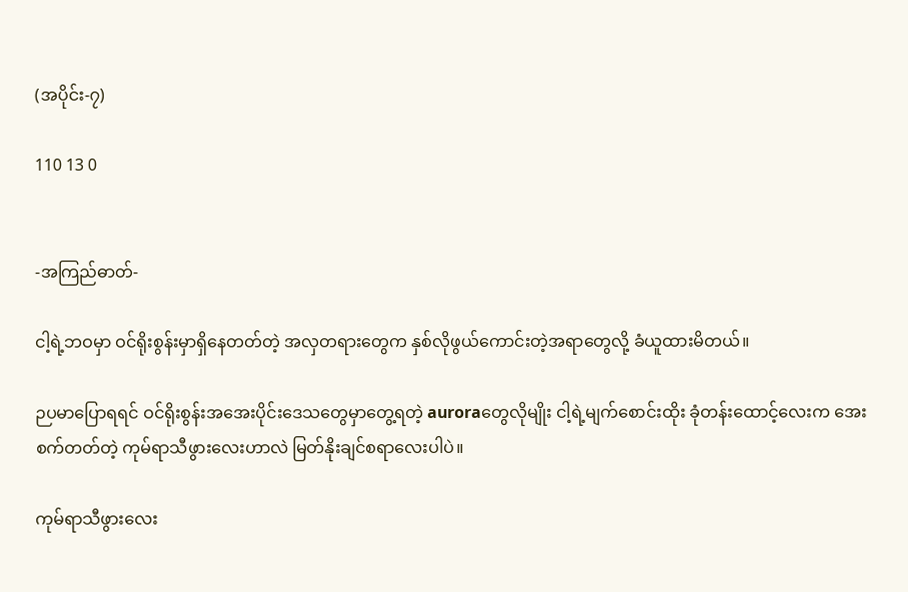(အပိုင်း-၇)

110 13 0


-အကြည်ဓာတ်-

ငါ့ရဲ့ဘဝမှာ ဝင်ရိုးစွန်းမှာရှိနေတတ်တဲ့ အလှတရားတွေက နှစ်လိုဖွယ်ကောင်းတဲ့အရာတွေလို့ ခံယူထားမိတယ်။

ဉပမာပြောရရင် ဝင်ရိုးစွန်းအအေးပိုင်းဒေသတွေမှာတွေ့ရတဲ့ auroraတွေလိုမျိုး ငါ့ရဲ့မျက်စောင်းထိုး ခုံတန်းထောင့်လေးက အေးစက်တတ်တဲ့ ကုမ်ရာသီဖွားလေးဟာလဲ မြတ်နိုးချင်စရာလေးပါပဲ။

ကုမ်ရာသီဖွားလေး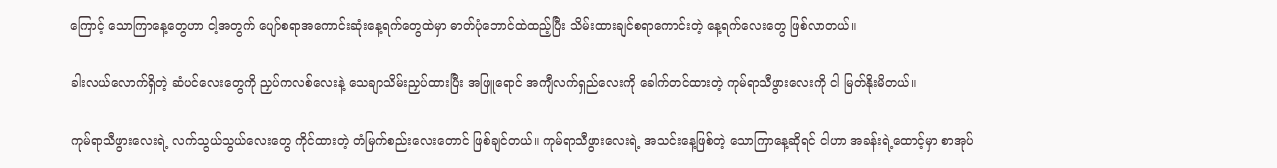ကြောင့် သောကြာနေ့တွေဟာ ငါ့အတွက် ပျော်စရာအကောင်းဆုံးနေ့ရက်တွေထဲမှာ ‌ဓာတ်ပုံဘောင်ထဲထည့်ပြီး သိမ်းထားချင်စရာကောင်းတဲ့ နေ့ရက်လေးတွေ ဖြစ်လာတယ်။

ခါးလယ်လောက်ရှိတဲ့ ဆံပင်လေးတွေကို ညှပ်ကလစ်လေးနဲ့ သေချာသိမ်းညှပ်ထားပြီး အဖြူရောင် အကျီလက်ရှည်လေးကို ခေါက်တင်ထားတဲ့ ကုမ်ရာသီဖွားလေးကို ငါ မြတ်နိုးမိတယ်။

ကုမ်ရာသီဖွားလေးရဲ့ လက်သွယ်သွယ်လေးတွေ ကိုင်ထားတဲ့ တံမြက်စည်းလေးတောင် ဖြစ်ချင်တယ်။ ကုမ်ရာသီဖွားလေးရဲ့ အသင်းနေ့ဖြစ်တဲ့ သောကြာနေ့ဆိုရင် ငါဟာ အခန်းရဲ့ထောင့်မှာ စာအုပ်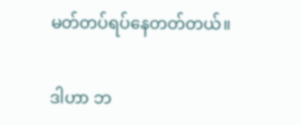မတ်တပ်ရပ်နေတတ်တယ်။

ဒါဟာ ဘ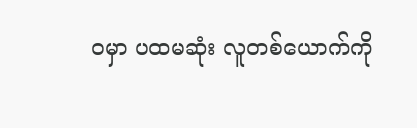ဝမှာ ပထမဆုံး လူတစ်ယောက်ကို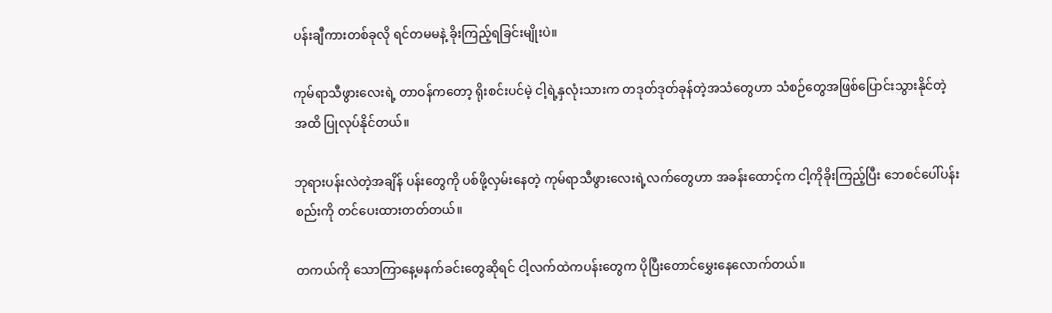ပန်းချီကားတစ်ခုလို ရင်တမမနဲ့ ခိုးကြည့်ရခြင်းမျိုးပဲ။

ကုမ်ရာသီဖွားလေးရဲ့ တာဝန်ကတော့ ရိုးစင်းပင်မဲ့ ငါ့ရဲ့နှလုံးသားက တဒုတ်ဒုတ်ခုန်တဲ့အသံတွေဟာ သံစဉ်တွေအဖြစ်ပြောင်းသွားနိုင်တဲ့အထိ ပြုလုပ်နိုင်တယ်။

ဘုရားပန်းလဲတဲ့အချိန် ပန်းတွေကို ပစ်ဖို့လှမ်းနေတဲ့ ကုမ်ရာသီဖွားလေးရဲ့လက်တွေဟာ အခန်းထောင့်က ငါ့ကိုခိုးကြည့်ပြီး ဘေစင်ပေါ်ပန်းစည်းကို တင်ပေးထားတတ်တယ်။

တကယ်ကို သောကြာနေ့မနက်ခင်းတွေဆိုရင် ငါ့လက်ထဲကပန်းတွေက ပိုပြီးတောင်မွှေးနေလောက်တယ်။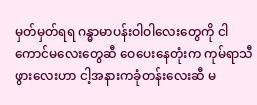မှတ်မှတ်ရရ ဂန္ဓာမာပန်းဝါဝါလေးတွေကို ငါကောင်မလေးတွေဆီ ဝေပေးနေတုံးက ကုမ်ရာသီဖွားလေးဟာ ငါ့အနားကခုံတန်းလေးဆီ မ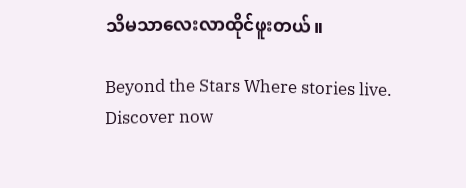သိမသာလေးလာထိုင်ဖူးတယ်။

Beyond the Stars Where stories live. Discover now